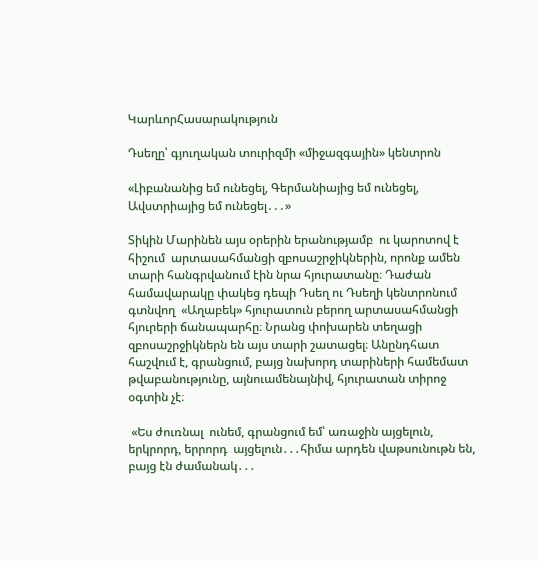ԿարևորՀասարակություն

Դսեղը՝ գյուղական տուրիզմի «միջազգային» կենտրոն

«Լիբանանից եմ ունեցել, Գերմանիայից եմ ունեցել,  Ավստրիայից եմ ունեցել․․․»

Տիկին Մարինեն այս օրերին երանությամբ  ու կարոտով է հիշում  արտասահմանցի զբոսաշրջիկներին, որոնք ամեն  տարի հանգրվանում էին նրա հյուրատանը։ Դաժան համավարակը փակեց դեպի Դսեղ ու Դսեղի կենտրոնում գտնվող  «Աղաբեկ» հյուրատուն բերող արտասահմանցի հյուրերի ճանապարհը։ Նրանց փոխարեն տեղացի զբոսաշրջիկներն են այս տարի շատացել։ Անընդհատ հաշվում է, գրանցում, բայց նախորդ տարիների համեմատ թվաբանությունը, այնուամենայնիվ, հյուրատան տիրոջ օգտին չէ։

 «Ես ժուռնալ  ունեմ, գրանցում եմ՝ առաջին այցելուն, երկրորդ, երրորդ  այցելուն․․․հիմա արդեն վաթսունութն են, բայց էն ժամանակ․․․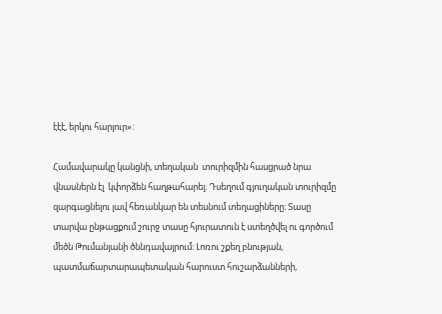էէէ, երկու հարյուր»։

Համավարակը կանցնի, տեղական  տուրիզմին հասցրած նրա վնասներն էլ  կփորձեն հաղթահարել։ Դսեղում գյուղական տուրիզմը զարգացնելու լավ հեռանկար են տեսնում տեղացիները։ Տասը տարվա ընթացքում շուրջ տասը հյուրատուն է ստեղծվել ու գործում  մեծն Թումանյանի ծննդավայրում։ Լոռու շքեղ բնության, պատմաճարտարապետական հարուստ հուշարձանների,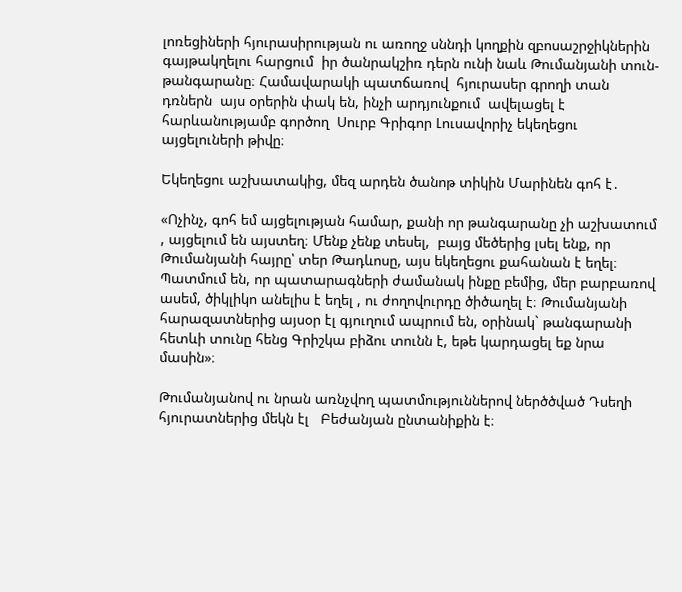լոռեցիների հյուրասիրության ու առողջ սննդի կողքին զբոսաշրջիկներին գայթակղելու հարցում  իր ծանրակշիռ դերն ունի նաև Թումանյանի տուն-թանգարանը։ Համավարակի պատճառով  հյուրասեր գրողի տան դռներն  այս օրերին փակ են, ինչի արդյունքում  ավելացել է  հարևանությամբ գործող  Սուրբ Գրիգոր Լուսավորիչ եկեղեցու այցելուների թիվը։

Եկեղեցու աշխատակից, մեզ արդեն ծանոթ տիկին Մարինեն գոհ է․

«Ոչինչ, գոհ եմ այցելության համար, քանի որ թանգարանը չի աշխատում , այցելում են այստեղ։ Մենք չենք տեսել,  բայց մեծերից լսել ենք, որ Թումանյանի հայրը՝ տեր Թադևոսը, այս եկեղեցու քահանան է եղել։ Պատմում են, որ պատարագների ժամանակ ինքը բեմից, մեր բարբառով ասեմ, ծիկլիկո անելիս է եղել , ու ժողովուրդը ծիծաղել է։ Թումանյանի հարազատներից այսօր էլ գյուղում ապրում են, օրինակ` թանգարանի հետևի տունը հենց Գրիշկա բիձու տունն է, եթե կարդացել եք նրա մասին»։

Թումանյանով ու նրան առնչվող պատմություններով ներծծված Դսեղի հյուրատներից մեկն էլ   Բեժանյան ընտանիքին է։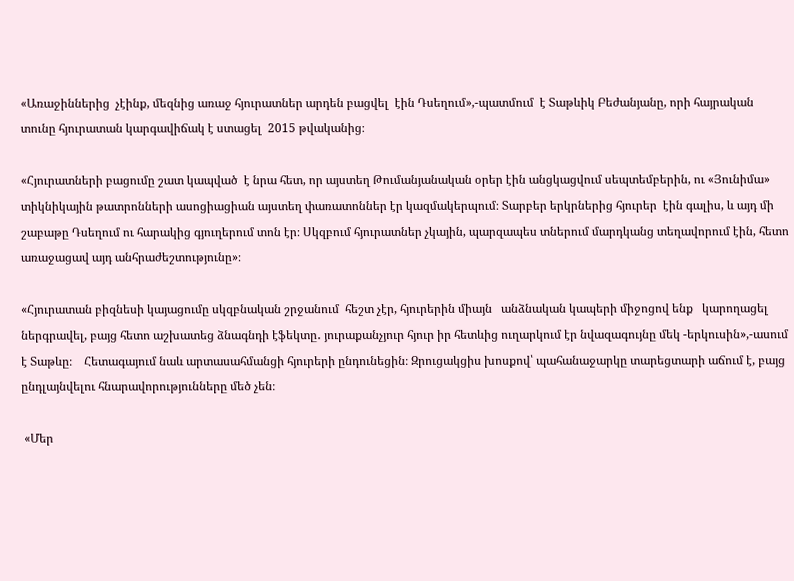«Առաջիններից  չէինք, մեզնից առաջ հյուրատներ արդեն բացվել  էին Դսեղում»,-պատմում  է Տաթևիկ Բեժանյանը, որի հայրական տունը հյուրատան կարգավիճակ է ստացել  2015 թվականից։

«Հյուրատների բացումը շատ կապված  է նրա հետ, որ այստեղ Թումանյանական օրեր էին անցկացվում սեպտեմբերին, ու «Յունիմա» տիկնիկային թատրոնների ասոցիացիան այստեղ փառատոններ էր կազմակերպում։ Տարբեր երկրներից հյուրեր  էին գալիս, և այդ մի շաբաթը Դսեղում ու հարակից գյուղերում տոն էր։ Սկզբում հյուրատներ չկային, պարզապես տներում մարդկանց տեղավորում էին, հետո առաջացավ այդ անհրաժեշտությունը»։

«Հյուրատան բիզնեսի կայացումը սկզբնական շրջանում  հեշտ չէր, հյուրերին միայն   անձնական կապերի միջոցով ենք   կարողացել ներգրավել, բայց հետո աշխատեց ձնագնդի էֆեկտը․ յուրաքանչյուր հյուր իր հետևից ուղարկում էր նվազագույնը մեկ -երկուսին»,-ասում է Տաթևը։    Հետագայում նաև արտասահմանցի հյուրերի ընդունեցին։ Զրուցակցիս խոսքով՝ պահանաջարկը տարեցտարի աճում է, բայց ընդլայնվելու հնարավորությունները մեծ չեն։

 «Մեր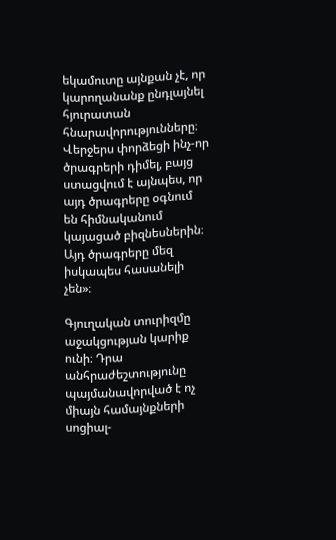եկամուտը այնքան չէ, որ կարողանանք ընդլայնել հյուրատան հնարավորությունները։ Վերջերս փորձեցի ինչ-որ ծրագրերի դիմել, բայց ստացվում է այնպես, որ այդ ծրագրերը օգնում  են հիմնականում կայացած բիզնեսներին։ Այդ ծրագրերը մեզ իսկապես հասանելի չեն»։

Գյուղական տուրիզմը աջակցության կարիք ունի։ Դրա անհրաժեշտությունը պայմանավորված է ոչ միայն համայնքների սոցիալ-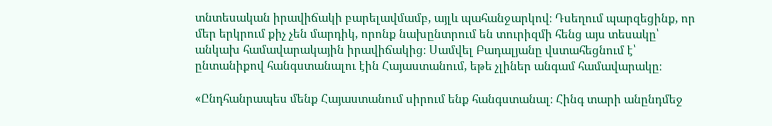տնտեսական իրավիճակի բարելավմամբ, այլև պահանջարկով։ Դսեղում պարզեցինք, որ մեր երկրում քիչ չեն մարդիկ, որոնք նախընտրում են տուրիզմի հենց այս տեսակը՝ անկախ համավարակային իրավիճակից։ Սամվել Բադալյանը վստահեցնում է՝ ընտանիքով հանգստանալու էին Հայաստանում, եթե չլիներ անգամ համավարակը։

«Ընդհանրապես մենք Հայաստանում սիրում ենք հանգստանալ։ Հինգ տարի անընդմեջ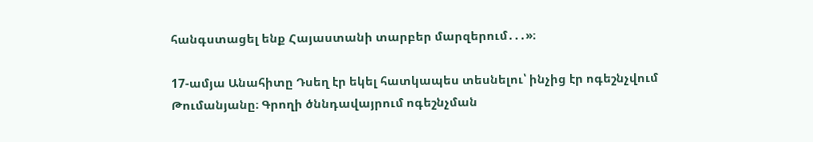հանգստացել ենք Հայաստանի տարբեր մարզերում․․․»։

17-ամյա Անահիտը Դսեղ էր եկել հատկապես տեսնելու՝ ինչից էր ոգեշնչվում Թումանյանը։ Գրողի ծննդավայրում ոգեշնչման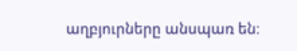աղբյուրները անսպառ են։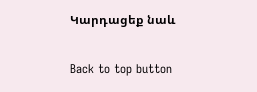Կարդացեք նաև

Back to top button